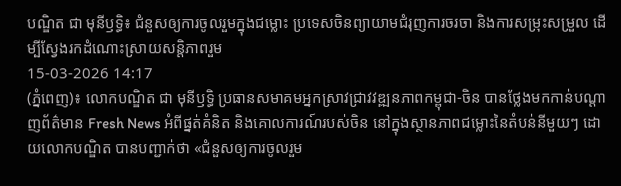បណ្ឌិត ជា មុនីឫទ្ធិ៖ ជំនួសឲ្យការចូលរួមក្នុងជម្លោះ ប្រទេសចិនព្យាយាមជំរុញការចរចា និងការសម្រុះសម្រួល ដើម្បីស្វែងរកដំណោះស្រាយសន្តិភាពរួម
15-03-2026 14:17
(ភ្នំពេញ)៖ លោកបណ្ឌិត ជា មុនីឫទ្ធិ ប្រធានសមាគមអ្នកស្រាវជ្រាវវឌ្ឍនភាពកម្ពុជា-ចិន បានថ្លែងមកកាន់បណ្ដាញព័ត៌មាន Fresh News អំពីផ្នត់គំនិត និងគោលការណ៍របស់ចិន នៅក្នុងស្ថានភាពជម្លោះនៃតំបន់នីមួយៗ ដោយលោកបណ្ឌិត បានបញ្ជាក់ថា «ជំនួសឲ្យការចូលរួម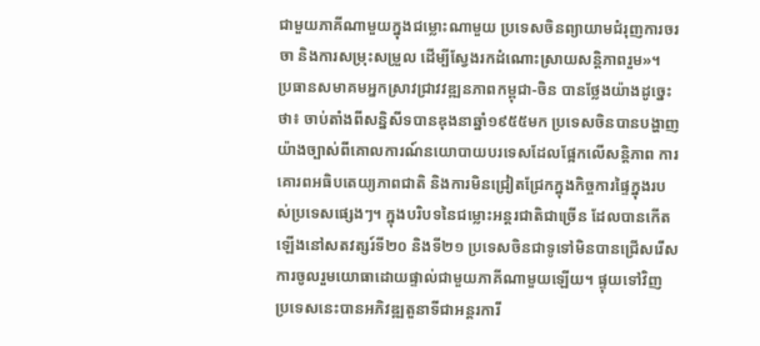ជាមួយភាគីណាមួយក្នុងជម្លោះណាមួយ ប្រទេសចិនព្យាយាមជំរុញការចរចា និងការសម្រុះសម្រួល ដើម្បីស្វែងរកដំណោះស្រាយសន្តិភាពរួម»។
ប្រធានសមាគមអ្នកស្រាវជ្រាវវឌ្ឍនភាពកម្ពុជា-ចិន បានថ្លែងយ៉ាងដូច្នេះថា៖ ចាប់តាំងពីសន្និសីទបានឌុងនាឆ្នាំ១៩៥៥មក ប្រទេសចិនបានបង្ហាញយ៉ាងច្បាស់ពីគោលការណ៍នយោបាយបរទេសដែលផ្អែកលើសន្តិភាព ការគោរពអធិបតេយ្យភាពជាតិ និងការមិនជ្រៀតជ្រែកក្នុងកិច្ចការផ្ទៃក្នុងរបស់ប្រទេសផ្សេងៗ។ ក្នុងបរិបទនៃជម្លោះអន្តរជាតិជាច្រើន ដែលបានកើតឡើងនៅសតវត្សរ៍ទី២០ និងទី២១ ប្រទេសចិនជាទូទៅមិនបានជ្រើសរើសការចូលរួមយោធាដោយផ្ទាល់ជាមួយភាគីណាមួយឡើយ។ ផ្ទុយទៅវិញ ប្រទេសនេះបានអភិវឌ្ឍតួនាទីជាអន្តរការី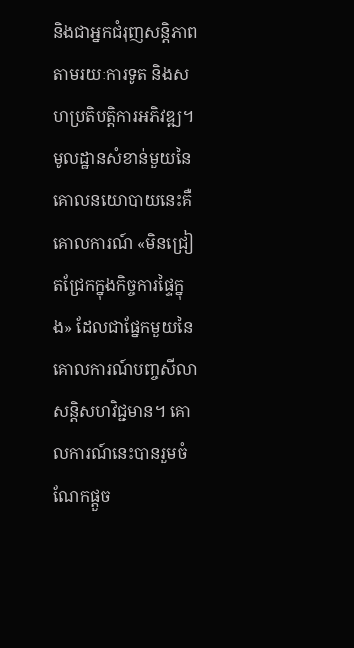និងជាអ្នកជំរុញសន្តិភាពតាមរយៈការទូត និងសហប្រតិបត្តិការអភិវឌ្ឍ។
មូលដ្ឋានសំខាន់មួយនៃគោលនយោបាយនេះគឺគោលការណ៍ «មិនជ្រៀតជ្រែកក្នុងកិច្ចការផ្ទៃក្នុង» ដែលជាផ្នែកមួយនៃគោលការណ៍បញ្ចសីលាសន្តិសហវិជ្ជមាន។ គោលការណ៍នេះបានរួមចំណែកផ្តួច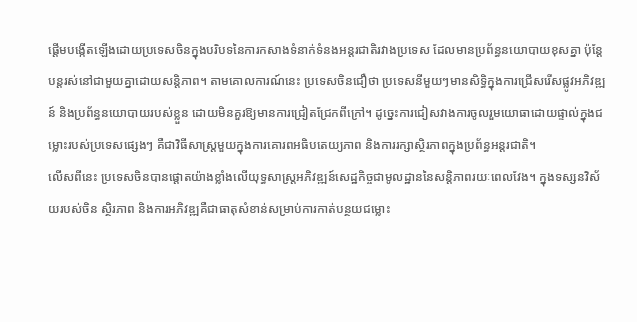ផ្តើមបង្កើតឡើងដោយប្រទេសចិនក្នុងបរិបទនៃការកសាងទំនាក់ទំនងអន្តរជាតិរវាងប្រទេស ដែលមានប្រព័ន្ធនយោបាយខុសគ្នា ប៉ុន្តែបន្តរស់នៅជាមួយគ្នាដោយសន្តិភាព។ តាមគោលការណ៍នេះ ប្រទេសចិនជឿថា ប្រទេសនីមួយៗមានសិទ្ធិក្នុងការជ្រើសរើសផ្លូវអភិវឌ្ឍន៍ និងប្រព័ន្ធនយោបាយរបស់ខ្លួន ដោយមិនគួរឱ្យមានការជ្រៀតជ្រែកពីក្រៅ។ ដូច្នេះការជៀសវាងការចូលរួមយោធាដោយផ្ទាល់ក្នុងជម្លោះរបស់ប្រទេសផ្សេងៗ គឺជាវិធីសាស្ត្រមួយក្នុងការគោរពអធិបតេយ្យភាព និងការរក្សាស្ថិរភាពក្នុងប្រព័ន្ធអន្តរជាតិ។
លើសពីនេះ ប្រទេសចិនបានផ្តោតយ៉ាងខ្លាំងលើយុទ្ធសាស្ត្រអភិវឌ្ឍន៍សេដ្ឋកិច្ចជាមូលដ្ឋាននៃសន្តិភាពរយៈពេលវែង។ ក្នុងទស្សនវិស័យរបស់ចិន ស្ថិរភាព និងការអភិវឌ្ឍគឺជាធាតុសំខាន់សម្រាប់ការកាត់បន្ថយជម្លោះ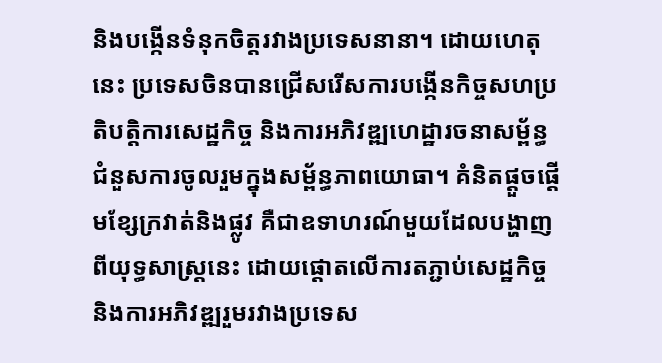និងបង្កើនទំនុកចិត្តរវាងប្រទេសនានា។ ដោយហេតុនេះ ប្រទេសចិនបានជ្រើសរើសការបង្កើនកិច្ចសហប្រតិបត្តិការសេដ្ឋកិច្ច និងការអភិវឌ្ឍហេដ្ឋារចនាសម្ព័ន្ធ ជំនួសការចូលរួមក្នុងសម្ព័ន្ធភាពយោធា។ គំនិតផ្តួចផ្តើមខ្សែក្រវាត់និងផ្លូវ គឺជាឧទាហរណ៍មួយដែលបង្ហាញពីយុទ្ធសាស្ត្រនេះ ដោយផ្តោតលើការតភ្ជាប់សេដ្ឋកិច្ច និងការអភិវឌ្ឍរួមរវាងប្រទេស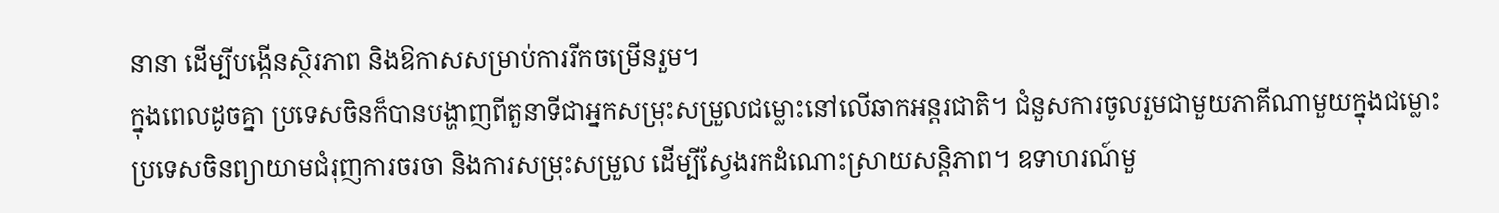នានា ដើម្បីបង្កើនស្ថិរភាព និងឱកាសសម្រាប់ការរីកចម្រើនរួម។
ក្នុងពេលដូចគ្នា ប្រទេសចិនក៏បានបង្ហាញពីតួនាទីជាអ្នកសម្រុះសម្រួលជម្លោះនៅលើឆាកអន្តរជាតិ។ ជំនួសការចូលរួមជាមួយភាគីណាមួយក្នុងជម្លោះ ប្រទេសចិនព្យាយាមជំរុញការចរចា និងការសម្រុះសម្រួល ដើម្បីស្វែងរកដំណោះស្រាយសន្តិភាព។ ឧទាហរណ៍មួ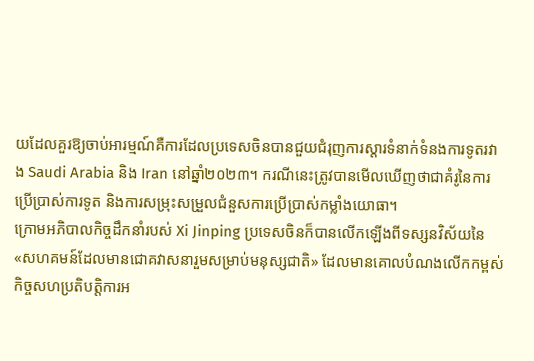យដែលគួរឱ្យចាប់អារម្មណ៍គឺការដែលប្រទេសចិនបានជួយជំរុញការស្តារទំនាក់ទំនងការទូតរវាង Saudi Arabia និង Iran នៅឆ្នាំ២០២៣។ ករណីនេះត្រូវបានមើលឃើញថាជាគំរូនៃការប្រើប្រាស់ការទូត និងការសម្រុះសម្រួលជំនួសការប្រើប្រាស់កម្លាំងយោធា។
ក្រោមអភិបាលកិច្ចដឹកនាំរបស់ Xi Jinping ប្រទេសចិនក៏បានលើកឡើងពីទស្សនវិស័យនៃ «សហគមន៍ដែលមានជោគវាសនារួមសម្រាប់មនុស្សជាតិ» ដែលមានគោលបំណងលើកកម្ពស់កិច្ចសហប្រតិបត្តិការអ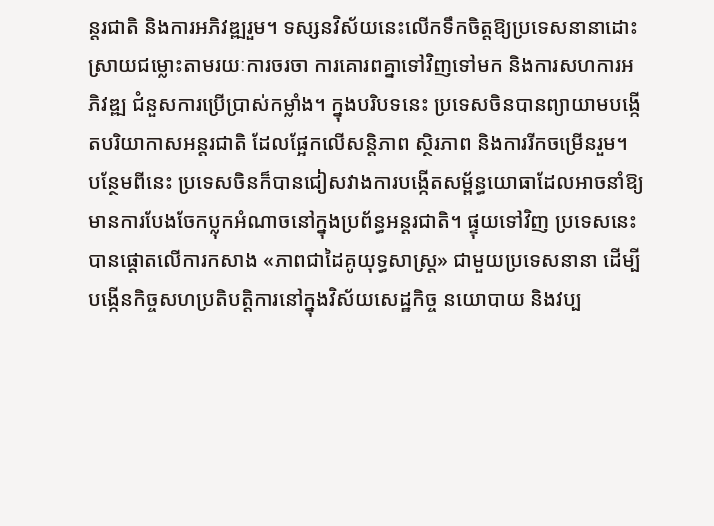ន្តរជាតិ និងការអភិវឌ្ឍរួម។ ទស្សនវិស័យនេះលើកទឹកចិត្តឱ្យប្រទេសនានាដោះស្រាយជម្លោះតាមរយៈការចរចា ការគោរពគ្នាទៅវិញទៅមក និងការសហការអភិវឌ្ឍ ជំនួសការប្រើប្រាស់កម្លាំង។ ក្នុងបរិបទនេះ ប្រទេសចិនបានព្យាយាមបង្កើតបរិយាកាសអន្តរជាតិ ដែលផ្អែកលើសន្តិភាព ស្ថិរភាព និងការរីកចម្រើនរួម។
បន្ថែមពីនេះ ប្រទេសចិនក៏បានជៀសវាងការបង្កើតសម្ព័ន្ធយោធាដែលអាចនាំឱ្យមានការបែងចែកប្លុកអំណាចនៅក្នុងប្រព័ន្ធអន្តរជាតិ។ ផ្ទុយទៅវិញ ប្រទេសនេះបានផ្តោតលើការកសាង «ភាពជាដៃគូយុទ្ធសាស្ត្រ» ជាមួយប្រទេសនានា ដើម្បីបង្កើនកិច្ចសហប្រតិបត្តិការនៅក្នុងវិស័យសេដ្ឋកិច្ច នយោបាយ និងវប្ប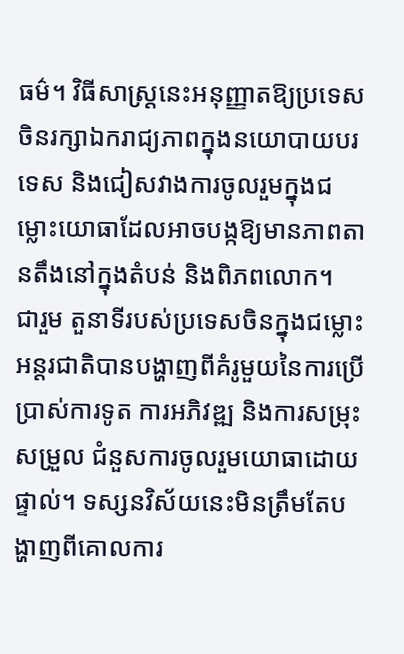ធម៌។ វិធីសាស្ត្រនេះអនុញ្ញាតឱ្យប្រទេសចិនរក្សាឯករាជ្យភាពក្នុងនយោបាយបរទេស និងជៀសវាងការចូលរួមក្នុងជម្លោះយោធាដែលអាចបង្កឱ្យមានភាពតានតឹងនៅក្នុងតំបន់ និងពិភពលោក។
ជារួម តួនាទីរបស់ប្រទេសចិនក្នុងជម្លោះអន្តរជាតិបានបង្ហាញពីគំរូមួយនៃការប្រើប្រាស់ការទូត ការអភិវឌ្ឍ និងការសម្រុះសម្រួល ជំនួសការចូលរួមយោធាដោយផ្ទាល់។ ទស្សនវិស័យនេះមិនត្រឹមតែបង្ហាញពីគោលការ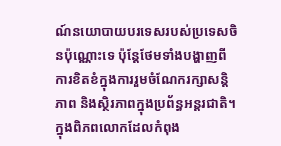ណ៍នយោបាយបរទេសរបស់ប្រទេសចិនប៉ុណ្ណោះទេ ប៉ុន្តែថែមទាំងបង្ហាញពីការខិតខំក្នុងការរួមចំណែករក្សាសន្តិភាព និងស្ថិរភាពក្នុងប្រព័ន្ធអន្តរជាតិ។ ក្នុងពិភពលោកដែលកំពុង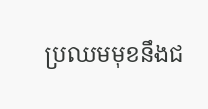ប្រឈមមុខនឹងជ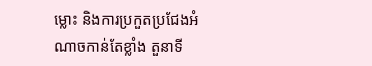ម្លោះ និងការប្រកួតប្រជែងអំណាចកាន់តែខ្លាំង តួនាទី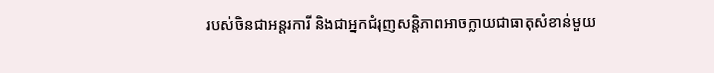របស់ចិនជាអន្តរការី និងជាអ្នកជំរុញសន្តិភាពអាចក្លាយជាធាតុសំខាន់មួយ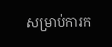សម្រាប់ការក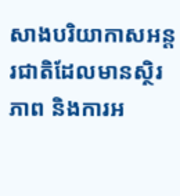សាងបរិយាកាសអន្តរជាតិដែលមានស្ថិរភាព និងការអ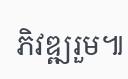ភិវឌ្ឍរួម៕